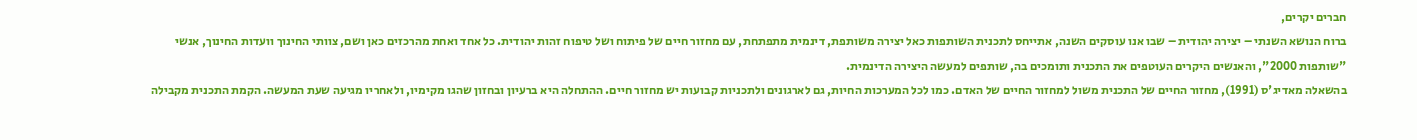חברים יקרים,
ברוח הנושא השנתי – יצירה יהודית – שבו אנו עוסקים השנה, אתייחס לתכנית השותפות כאל יצירה משותפת, דינמית מתפתחת, עם מחזור חיים של פיתוח ושל טיפוח זהות יהודית. כל אחד ואחת מהרכזים כאן ושם, צוותי החינוך וועדות החינוך, אנשי "שותפות 2000", והאנשים היקרים העוטפים את התכנית ותומכים בה, שותפים למעשה היצירה הדינמית.
בהשאלה מאדיג'ס (1991), מחזור החיים של התכנית משול למחזור החיים של האדם. כמו לכל המערכות החיות, גם לארגונים ולתכניות קבועות יש מחזור חיים. ההתחלה היא ברעיון ובחזון שהגו מקימיו, ולאחריו מגיעה שעת המעשה. הקמת התכנית מקבילה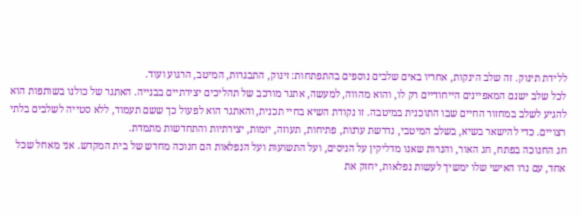ללידת תינוק. זה שלב הינקות, אחריו באים שלבים נוספים בהתפתחות: זינוק, התבגרות, המיטב, הרגוע ועוד.
לכל שלב ישנם המאפיינים הייחודיים רק לו, והוא מהווה, למעשה, אתגר מורכב של תהליכים יצירתיים בבנייה. האתגר של כולנו בשותפות הוא להגיע לשלב במחזור החיים שבו התוכנית במיטבה. זו נקודת השיא בחיי תכנית, והאתגר הוא לפעול כך ששם תעמוד, ללא סטייה לשלבים בלתי רצויים. כדי להישאר בשיא, בשלב המיטבי, נדרשת ערנות, פתיחות, תעוזה, יזמות, יצירתיות והתחדשות מתמדת.
חג החנוכה בפתח, חג האור, והנרות שאנו מדליקין על הניסים, ועל התשועות ועל הנפלאות הם חנוכה מחדש של בית המקדש. אני מאחל שכל אחד, עם נרו האישי שלו ימשיך לעשות נפלאות, יחזק את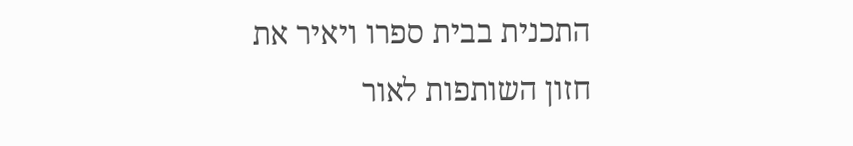התכנית בבית ספרו ויאיר את חזון השותפות לאור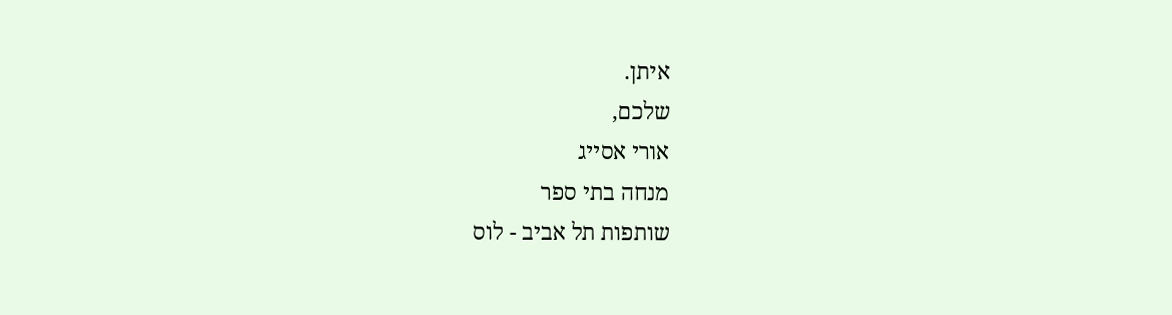איתן.
שלכם,
אורי אסייג
מנחה בתי ספר
שותפות תל אביב - לוס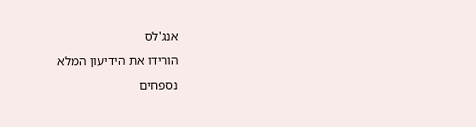אנג'לס
הורידו את הידיעון המלא
נספחים